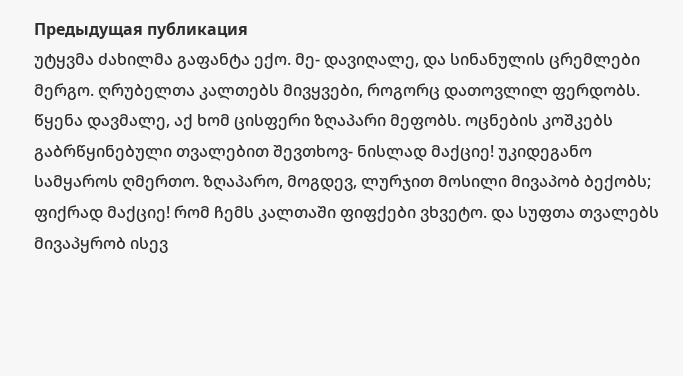Предыдущая публикация
უტყვმა ძახილმა გაფანტა ექო. მე- დავიღალე, და სინანულის ცრემლები მერგო. ღრუბელთა კალთებს მივყვები, როგორც დათოვლილ ფერდობს. წყენა დავმალე, აქ ხომ ცისფერი ზღაპარი მეფობს. ოცნების კოშკებს გაბრწყინებული თვალებით შევთხოვ- ნისლად მაქციე! უკიდეგანო სამყაროს ღმერთო. ზღაპარო, მოგდევ, ლურჯით მოსილი მივაპობ ბექობს; ფიქრად მაქციე! რომ ჩემს კალთაში ფიფქები ვხვეტო. და სუფთა თვალებს მივაპყრობ ისევ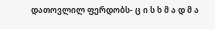დათოვლილ ფერდობს- ც ი ს ხ მ ა დ მ ა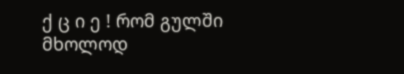ქ ც ი ე ! რომ გულში მხოლოდ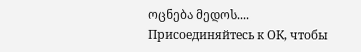ოცნება მედოს....
Присоединяйтесь к ОК, чтобы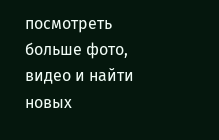посмотреть больше фото, видео и найти новых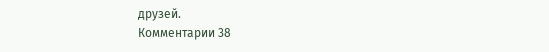друзей.
Комментарии 38